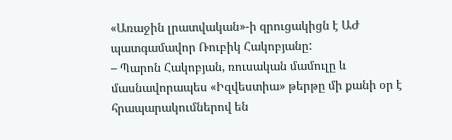«Առաջին լրատվական»-ի զրուցակիցն է ԱԺ պատգամավոր Ռուբիկ Հակոբյանը:
– Պարոն Հակոբյան, ռուսական մամուլը և մասնավորապես «Իզվեստիա» թերթը մի քանի օր է հրապարակումներով են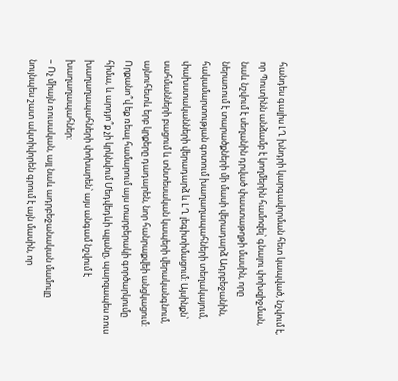հանդես գալիս ԼՂ խնդրի կարգավորման հետ կապված, նշվում է, որ Պուտինն անձամբ է կողմերին համոզել՝ գնալու փոխզիջման, նաև նշվում է սեղանին դրված փաստաթղթի մասին, որը ներառում է տարածքների մի մասի վերադարձ Ադրբեջանին, հակամարտության գոտում խաղաղապահների տեղակայում, փախստականների վերադարձ և LՂ լեգիտիմացում: Այսինքն՝ սահմանների բացում և տնտեսական կապերի վերականգնում, այնուհետև երբ կրքերը դադարեն, նոր հանրաքվեի անցկացում: Որքանո՞վ եք ռեալ համարում այս տարբերակի գործարկումը հիմա, և արդյո՞ք չի կրկնվում Մեդվեդևի պլանը, պարզապես ռուս խաղաղապահների փոխարեն՝ այս անգամ նշվում է խաղաղապահներ:
– Ոչ միայն ռուսական, այլ նաև ադրբեջանական մամուլը նույնպես շատ ակտիվորեն գրում է այն մասին, որ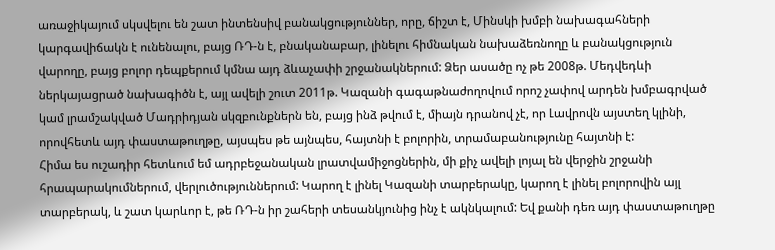առաջիկայում սկսվելու են շատ ինտենսիվ բանակցություններ, որը, ճիշտ է, Մինսկի խմբի նախագահների կարգավիճակն է ունենալու, բայց ՌԴ-ն է, բնականաբար, լինելու հիմնական նախաձեռնողը և բանակցություն վարողը, բայց բոլոր դեպքերում կմնա այդ ձևաչափի շրջանակներում: Ձեր ասածը ոչ թե 2008թ. Մեդվեդևի ներկայացրած նախագիծն է, այլ ավելի շուտ 2011թ. Կազանի գագաթնաժողովում որոշ չափով արդեն խմբագրված կամ լրամշակված Մադրիդյան սկզբունքներն են, բայց ինձ թվում է, միայն դրանով չէ, որ Լավրովն այստեղ կլինի, որովհետև այդ փաստաթուղթը, այսպես թե այնպես, հայտնի է բոլորին, տրամաբանությունը հայտնի է:
Հիմա ես ուշադիր հետևում եմ ադրբեջանական լրատվամիջոցներին, մի քիչ ավելի լոյալ են վերջին շրջանի հրապարակումներում, վերլուծություններում: Կարող է լինել Կազանի տարբերակը, կարող է լինել բոլորովին այլ տարբերակ, և շատ կարևոր է, թե ՌԴ-ն իր շահերի տեսանկյունից ինչ է ակնկալում: Եվ քանի դեռ այդ փաստաթուղթը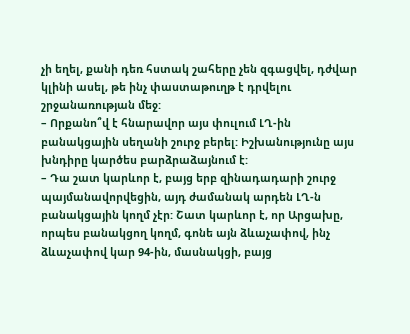չի եղել, քանի դեռ հստակ շահերը չեն զգացվել, դժվար կլինի ասել, թե ինչ փաստաթուղթ է դրվելու շրջանառության մեջ:
– Որքանո՞վ է հնարավոր այս փուլում ԼՂ-ին բանակցային սեղանի շուրջ բերել: Իշխանությունը այս խնդիրը կարծես բարձրաձայնում է:
– Դա շատ կարևոր է, բայց երբ զինադադարի շուրջ պայմանավորվեցին, այդ ժամանակ արդեն ԼՂ-ն բանակցային կողմ չէր: Շատ կարևոր է, որ Արցախը, որպես բանակցող կողմ, գոնե այն ձևաչափով, ինչ ձևաչափով կար 94-ին, մասնակցի, բայց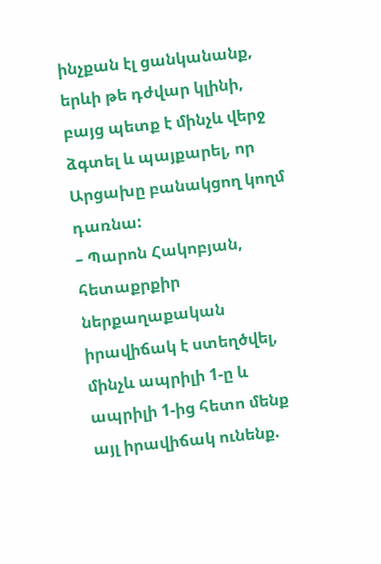ինչքան էլ ցանկանանք, երևի թե դժվար կլինի, բայց պետք է մինչև վերջ ձգտել և պայքարել, որ Արցախը բանակցող կողմ դառնա:
– Պարոն Հակոբյան, հետաքրքիր ներքաղաքական իրավիճակ է ստեղծվել, մինչև ապրիլի 1-ը և ապրիլի 1-ից հետո մենք այլ իրավիճակ ունենք.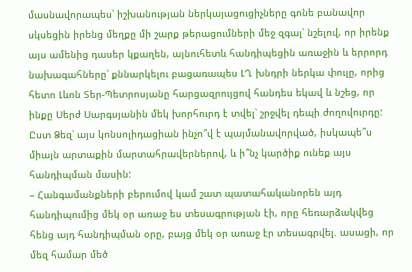մասնավորապես՝ իշխանության ներկայացուցիչները գոնե բանավոր սկսեցին իրենց մեղքը մի շարք թերացումների մեջ զգալ՝ նշելով, որ իրենք այս ամենից դասեր կքաղեն, այնուհետև հանդիպեցին առաջին և երրորդ նախագահները՝ քննարկելու բացառապես ԼՂ խնդրի ներկա փուլը, որից հետո Լևոն Տեր-Պետրոսյանը հարցազրույցով հանդես եկավ և նշեց, որ ինքը Սերժ Սարգսյանին մեկ խորհուրդ է տվել՝ շրջվել դեպի ժողովուրդը: Ըստ Ձեզ՝ այս կոնսոլիդացիան ինչո՞վ է պայմանավորված, իսկապե՞ս միայն արտաքին մարտահրավերներով, և ի՞նչ կարծիք ունեք այս հանդիպման մասին:
– Հանգամանքների բերումով կամ շատ պատահականորեն այդ հանդիպումից մեկ օր առաջ ես տեսագրության էի, որը հեռարձակվեց հենց այդ հանդիպման օրը, բայց մեկ օր առաջ էր տեսագրվել. ասացի, որ մեզ համար մեծ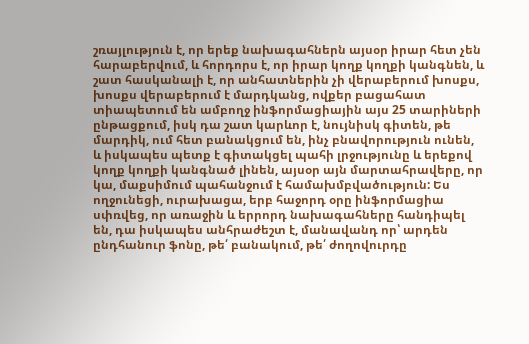շռայլություն է, որ երեք նախագահներն այսօր իրար հետ չեն հարաբերվում, և հորդորս է, որ իրար կողք կողքի կանգնեն, և շատ հասկանալի է, որ անհատներին չի վերաբերում խոսքս, խոսքս վերաբերում է մարդկանց, ովքեր բացահատ տիապետում են ամբողջ ինֆորմացիային այս 25 տարիների ընթացքում, իսկ դա շատ կարևոր է, նույնիսկ գիտեն, թե մարդիկ, ում հետ բանակցում են, ինչ բնավորություն ունեն, և իսկապես պետք է գիտակցել պահի լրջությունը և երեքով կողք կողքի կանգնած լինեն, այսօր այն մարտահրավերը, որ կա, մաքսիմում պահանջում է համախմբվածություն: Ես ողջունեցի, ուրախացա, երբ հաջորդ օրը ինֆորմացիա սփռվեց, որ առաջին և երրորդ նախագահները հանդիպել են, դա իսկապես անհրաժեշտ է, մանավանդ որ՝ արդեն ընդհանուր ֆոնը, թե՛ բանակում, թե՛ ժողովուրդը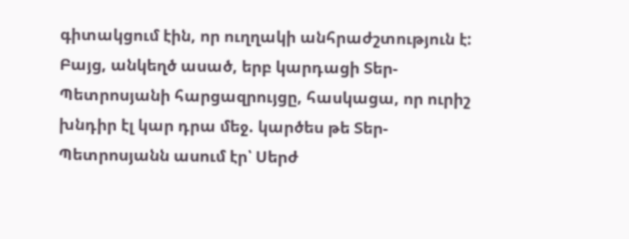գիտակցում էին, որ ուղղակի անհրաժշտություն է: Բայց, անկեղծ ասած, երբ կարդացի Տեր-Պետրոսյանի հարցազրույցը, հասկացա, որ ուրիշ խնդիր էլ կար դրա մեջ. կարծես թե Տեր-Պետրոսյանն ասում էր՝ Սերժ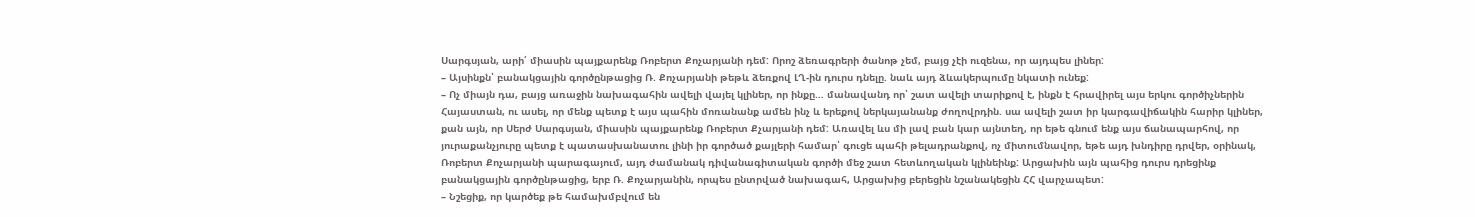Սարգսյան, արի՛ միասին պայքարենք Ռոբերտ Քոչարյանի դեմ: Որոշ ձեռագրերի ծանոթ չեմ, բայց չէի ուզենա, որ այդպես լիներ:
– Այսինքն՝ բանակցային գործընթացից Ռ. Քոչարյանի թեթև ձեռքով ԼՂ-ին դուրս դնելը. նաև այդ ձևակերպումը նկատի ունեք:
– Ոչ միայն դա, բայց առաջին նախագահին ավելի վայել կլիներ, որ ինքը… մանավանդ որ՝ շատ ավելի տարիքով է, ինքն է հրավիրել այս երկու գործիչներին Հայաստան, ու ասել, որ մենք պետք է այս պահին մոռանանք ամեն ինչ և երեքով ներկայանանք ժողովրդին. սա ավելի շատ իր կարգավիճակին հարիր կլիներ, քան այն, որ Սերժ Սարգսյան, միասին պայքարենք Ռոբերտ Քչարյանի դեմ: Առավել ևս մի լավ բան կար այնտեղ, որ եթե գնում ենք այս ճանապարհով, որ յուրաքանչյուրը պետք է պատասխանատու լինի իր գործած քայլերի համար՝ գուցե պահի թելադրանքով, ոչ միտումնավոր, եթե այդ խնդիրը դրվեր, օրինակ, Ռոբերտ Քոչարյանի պարագայում, այդ ժամանակ դիվանագիտական գործի մեջ շատ հետևողական կլինեինք: Արցախին այն պահից դուրս դրեցինք բանակցային գործընթացից, երբ Ռ. Քոչարյանին, որպես ընտրված նախագահ, Արցախից բերեցին նշանակեցին ՀՀ վարչապետ:
– Նշեցիք, որ կարծեք թե համախմբվում են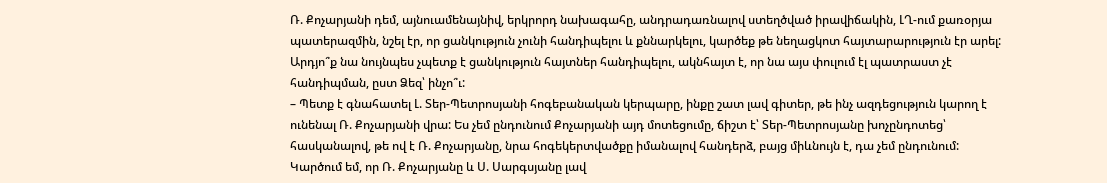Ռ. Քոչարյանի դեմ, այնուամենայնիվ, երկրորդ նախագահը, անդրադառնալով ստեղծված իրավիճակին, ԼՂ-ում քառօրյա պատերազմին, նշել էր, որ ցանկություն չունի հանդիպելու և քննարկելու, կարծեք թե նեղացկոտ հայտարարություն էր արել: Արդյո՞ք նա նույնպես չպետք է ցանկություն հայտներ հանդիպելու, ակնհայտ է, որ նա այս փուլում էլ պատրաստ չէ հանդիպման, ըստ Ձեզ՝ ինչո՞ւ:
– Պետք է գնահատել Լ. Տեր-Պետրոսյանի հոգեբանական կերպարը, ինքը շատ լավ գիտեր, թե ինչ ազդեցություն կարող է ունենալ Ռ. Քոչարյանի վրա: Ես չեմ ընդունում Քոչարյանի այդ մոտեցումը, ճիշտ է՝ Տեր-Պետրոսյանը խոչընդոտեց՝ հասկանալով, թե ով է Ռ. Քոչարյանը, նրա հոգեկերտվածքը իմանալով հանդերձ, բայց միևնույն է, դա չեմ ընդունում: Կարծում եմ, որ Ռ. Քոչարյանը և Ս. Սարգսյանը լավ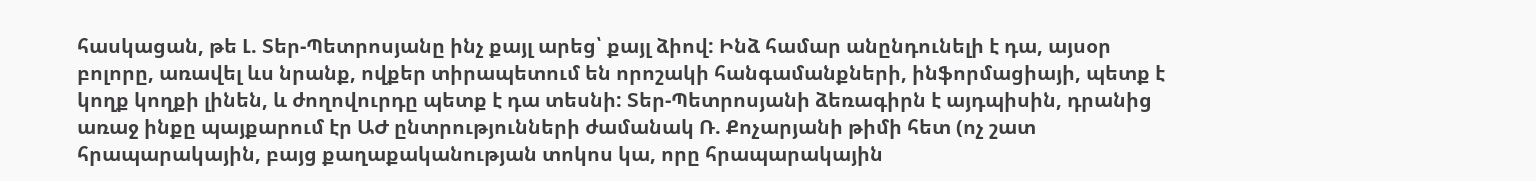հասկացան, թե Լ. Տեր-Պետրոսյանը ինչ քայլ արեց՝ քայլ ձիով: Ինձ համար անընդունելի է դա, այսօր բոլորը, առավել ևս նրանք, ովքեր տիրապետում են որոշակի հանգամանքների, ինֆորմացիայի, պետք է կողք կողքի լինեն, և ժողովուրդը պետք է դա տեսնի: Տեր-Պետրոսյանի ձեռագիրն է այդպիսին, դրանից առաջ ինքը պայքարում էր ԱԺ ընտրությունների ժամանակ Ռ. Քոչարյանի թիմի հետ (ոչ շատ հրապարակային, բայց քաղաքականության տոկոս կա, որը հրապարակային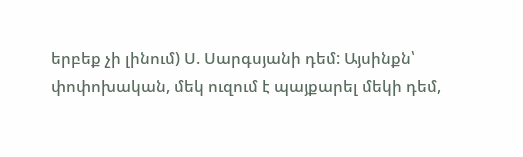երբեք չի լինում) Ս. Սարգսյանի դեմ: Այսինքն՝ փոփոխական, մեկ ուզում է պայքարել մեկի դեմ,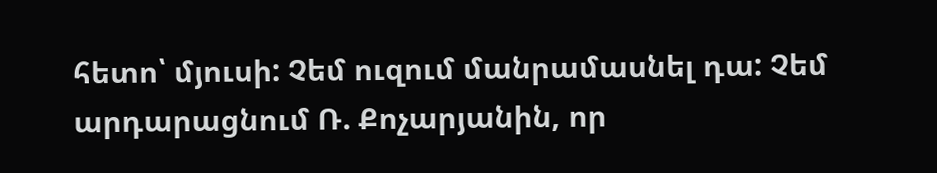հետո՝ մյուսի: Չեմ ուզում մանրամասնել դա: Չեմ արդարացնում Ռ. Քոչարյանին, որ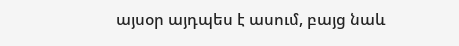այսօր այդպես է ասում, բայց նաև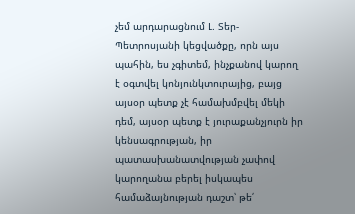չեմ արդարացնում Լ. Տեր-Պետրոսյանի կեցվածքը, որն այս պահին, ես չգիտեմ, ինչքանով կարող է օգտվել կոնյունկտուրայից, բայց այսօր պետք չէ համախմբվել մեկի դեմ, այսօր պետք է յուրաքանչյուրն իր կենսագրության, իր պատասխանատվության չափով կարողանա բերել իսկապես համաձայնության դաշտ՝ թե՛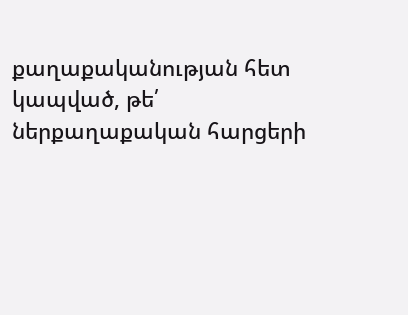քաղաքականության հետ կապված, թե՛ ներքաղաքական հարցերի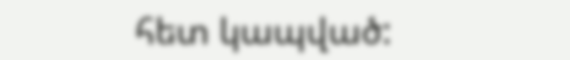հետ կապված: